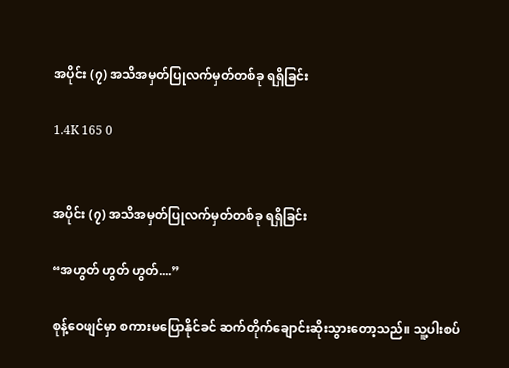အပိုင်း (၇) အသိအမှတ်ပြုလက်မှတ်တစ်ခု ရရှိခြင်း

1.4K 165 0


အပိုင်း (၇) အသိအမှတ်ပြုလက်မှတ်တစ်ခု ရရှိခြင်း

“အဟွတ် ဟွတ် ဟွတ်....”

စုန့်ဝေဖျင်မှာ စကားမပြောနိုင်ခင် ဆက်တိုက်ချောင်းဆိုးသွားတော့သည်။ သူ့ပါးစပ်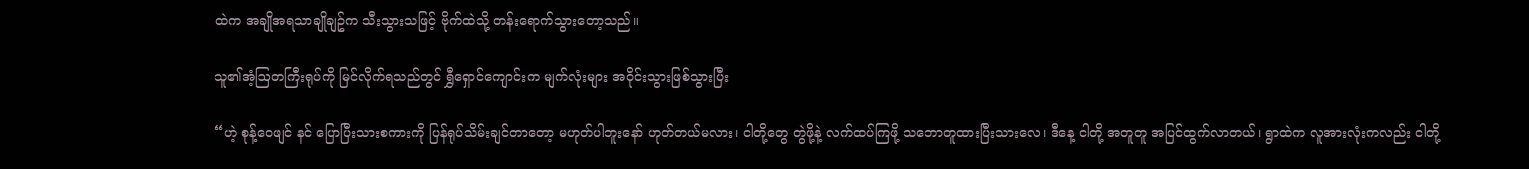ထဲက အချိုအရသာချိုချဥ်က သီးသွားသဖြင့် ဗိုက်ထဲသို့ တန်းရောက်သွားတော့သည်။

သူ၏အံ့ဩတကြီးရုပ်ကို မြင်လိုက်ရသည်တွင် ရွှီရှောင်ကျောင်းက မျက်လုံးများ အဝိုင်းသွားဖြစ်သွားပြီး

“ဟဲ့ စုန့်ဝေဖျင် နင် ပြောပြီးသားစကားကို ပြန်ရုပ်သိမ်းချင်တာတော့ မဟုတ်ပါဘူးနော် ဟုတ်တယ်မလား၊ ငါတို့တွေ တွဲဖို့နဲ့ လက်ထပ်ကြဖို့ သဘောတူထားပြီးသားလေ၊ ဒီနေ့ ငါတို့ အတူတူ အပြင်ထွက်လာတယ်၊ ရွာထဲက လူအားလုံးကလည်း ငါတို့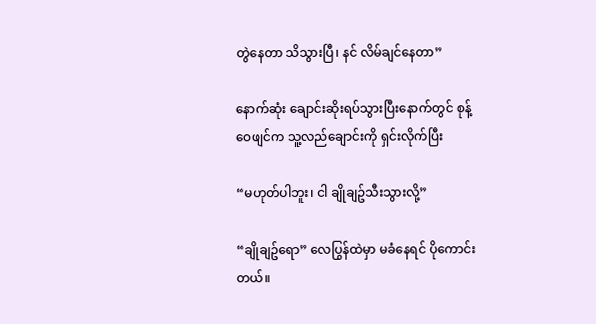တွဲနေတာ သိသွားပြီ၊ နင် လိမ်ချင်နေတာ”

နောက်ဆုံး ချောင်းဆိုးရပ်သွားပြီးနောက်တွင် စုန့်ဝေဖျင်က သူ့လည်ချောင်းကို ရှင်းလိုက်ပြီး

“မဟုတ်ပါဘူး၊ ငါ ချိုချဥ်သီးသွားလို့”

“ချိုချဥ်ရော” လေပြွန်ထဲမှာ မခံနေရင် ပိုကောင်းတယ်။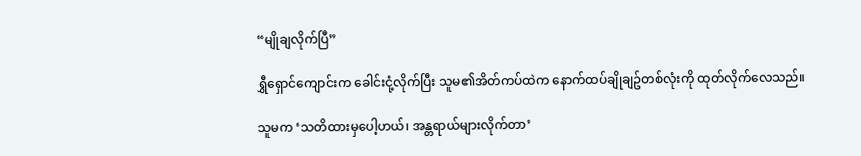“မျိုချလိုက်ပြီ”

ရွှီရှောင်ကျောင်းက ခေါင်းငုံ့လိုက်ပြီး သူမ၏အိတ်ကပ်ထဲက နောက်ထပ်ချိုချဥ်တစ်လုံးကို ထုတ်လိုက်လေသည်။

သူမက ‘သတိထားမှပေါ့ဟယ်၊ အန္တရာယ်များလိုက်တာ’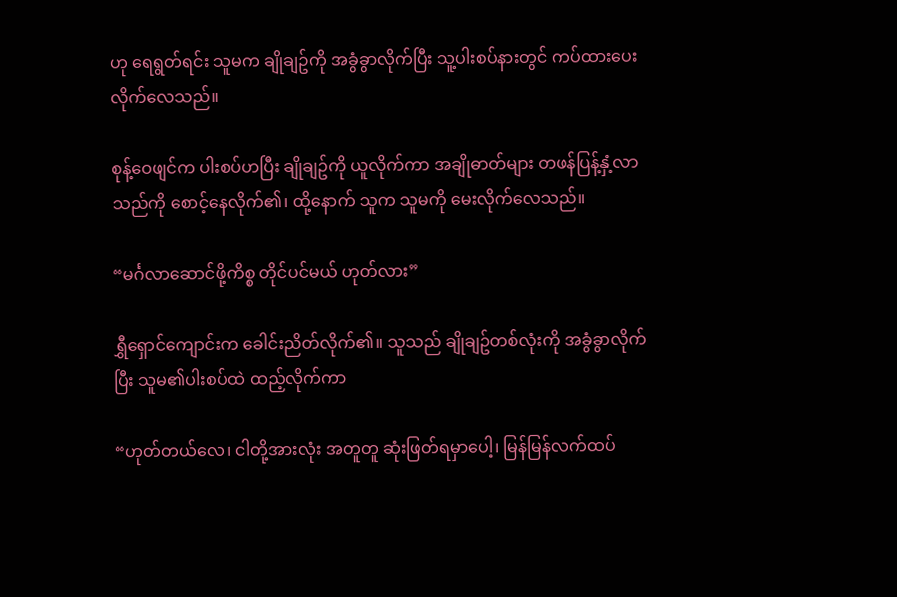ဟု ရေရွတ်ရင်း သူမက ချိုချဥ်ကို အခွံခွာလိုက်ပြီး သူ့ပါးစပ်နားတွင် ကပ်ထားပေးလိုက်လေသည်။

စုန့်ဝေဖျင်က ပါးစပ်ဟပြီး ချိုချဥ်ကို ယူလိုက်ကာ အချိုဓာတ်များ တဖန်ပြန့်နှံ့လာသည်ကို စောင့်နေလိုက်၏၊ ထို့နောက် သူက သူမကို မေးလိုက်လေသည်။

“မင်္ဂလာဆောင်ဖို့ကိစ္စ တိုင်ပင်မယ် ဟုတ်လား”

ရွှီရှောင်ကျောင်းက ခေါင်းညိတ်လိုက်၏။ သူသည် ချိုချဥ်တစ်လုံးကို အခွံခွာလိုက်ပြီး သူမ၏ပါးစပ်ထဲ ထည့်လိုက်ကာ

“ဟုတ်တယ်လေ၊ ငါတို့အားလုံး အတူတူ ဆုံးဖြတ်ရမှာပေါ့၊ မြန်မြန်လက်ထပ်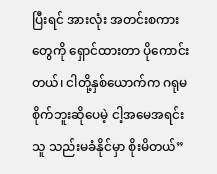ပြီးရင် အားလုံး အတင်းစကားတွေကို ရှောင်ထားတာ ပိုကောင်းတယ်၊ ငါတို့နှစ်ယောက်က ဂရုမစိုက်ဘူးဆိုပေမဲ့ ငါ့အမေအရင်း သူ သည်းမခံနိုင်မှာ စိုးမိတယ်”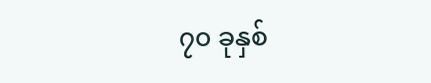၇၀ ခုနှစ်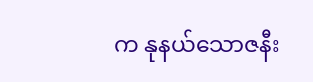က နုနယ်သောဇနီး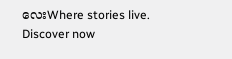လေးWhere stories live. Discover now